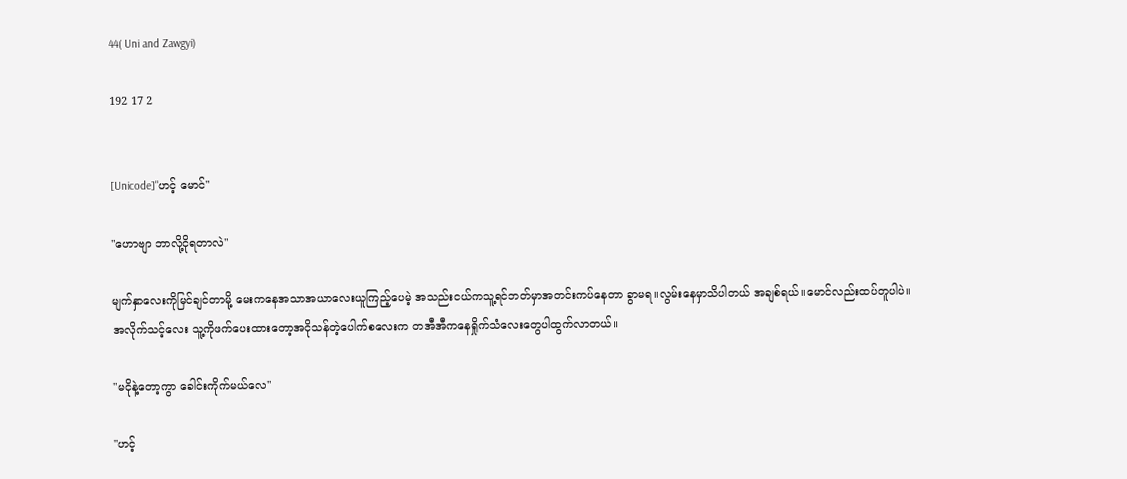44( Uni and Zawgyi)

192 17 2


[Unicode]"ဟင့် မောင်"

"ဟောဗျာ ဘာလို့ငိုရတာလဲ"

မျက်နှာလေးကိုမြင်ချင်တာမို့ မေးကနေအသာအယာလေးယူကြည့်ပေမဲ့ အသည်းငယ်ကသူ့ရင်ဘတ်မှာအတင်းကပ်နေတာ ခွာမရ။လွမ်းနေမှာသိပါတယ် အချစ်ရယ်။မောင်လည်းထပ်တူပါပဲ။
အလိုက်သင့်လေး သူ့ကိုဖက်ပေးထားတော့အငိုသန်တဲ့ပေါက်စလေးက တအီအီကနေရှိုက်သံလေးတွေပါထွက်လာတယ်။

"မငိုနဲ့တော့ကွာ ခေါင်းကိုက်မယ်လေ"

"ဟင့်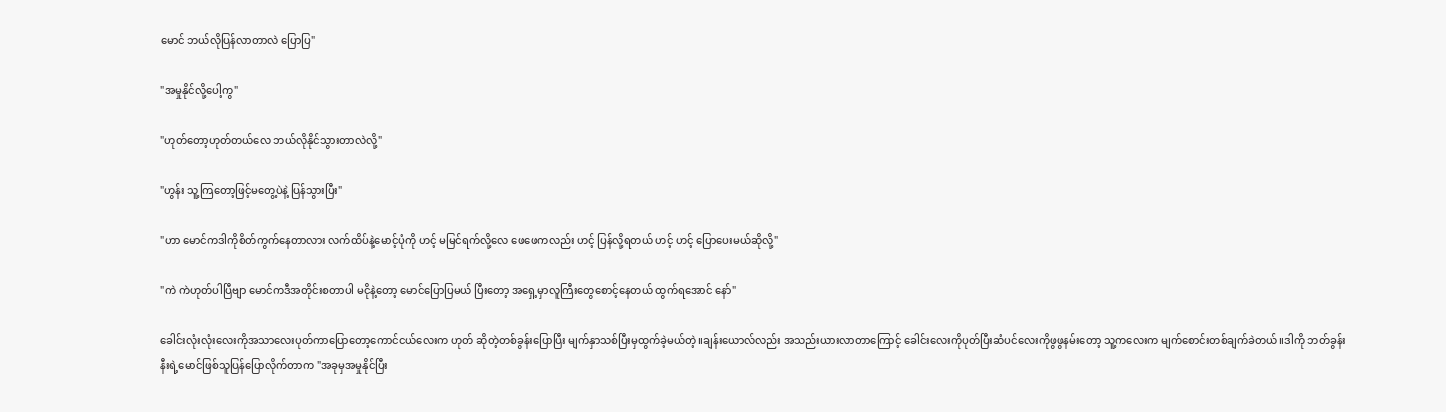မောင် ဘယ်လိုပြန်လာတာလဲ ပြောပြ"

"အမှုနိုင်လို့ပေါ့ကွ"

"ဟုတ်တော့ဟုတ်တယ်လေ ဘယ်လိုနိုင်သွားတာလဲလို့"

"ဟွန်း သူ့ကြတော့ဖြင့်မတွေ့ပဲနဲ့ ပြန်သွားပြီး"

"ဟာ မောင်ကဒါကိုစိတ်ကွက်နေတာလား လက်ထိပ်နဲ့မောင့်ပုံကို ဟင့် မမြင်ရက်လို့လေ ဖေဖေကလည်း ဟင့် ပြန်လို့ရတယ် ဟင့် ‌ဟင့် ပြောပေးမယ်ဆိုလို့"

"ကဲ ကဲဟုတ်ပါပြီဗျာ မောင်ကဒီအတိုင်းစတာပါ မငိုနဲ့တော့ မောင်ပြောပြမယ် ပြီးတော့ အရှေ့မှာလူကြီးတွေစောင့်နေတယ် ထွက်ရအောင် နော်"

ခေါင်းလုံးလုံးလေးကိုအသာလေးပုတ်ကာပြောတော့ကောင်ငယ်လေးက ဟုတ် ဆိုတဲ့တစ်ခွန်းပြောပြီး မျက်နှာသစ်ပြီးမှထွက်ခဲ့မယ်တဲ့။ချန်းယောလ်လည်း အသည်းယားလာတာကြောင့် ခေါင်းလေးကိုပုတ်ပြီးဆံပင်လေးကိုဖွဖွနမ်းတော့ သူ့ကလေးက မျက်စောင်းတစ်ချက်ခဲတယ်။ဒါကို ဘတ်ခွန်းနီးရဲ့မောင်ဖြစ်သူ‌ပြန်ပြောလိုက်တာက "အခုမှအမှုနိုင်ပြီး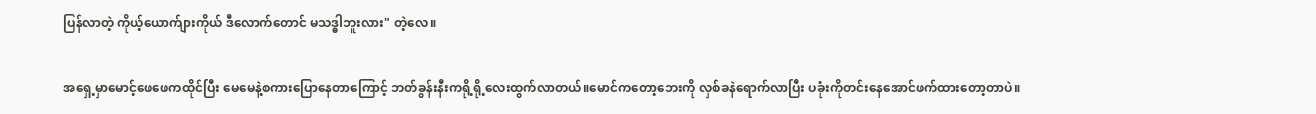ပြန်လာတဲ့ ကိုယ့်ယောက်ျားကိုယ် ဒီလောက်တောင် မသဒ္ဓါဘူးလား" တဲ့လေ။

အရှေ့မှာ‌မောင့်ဖေဖေကထိုင်ပြီး မေမေနဲ့စကားပြောနေတာကြောင့် ဘတ်ခွန်းနီးကရို့ရို့လေးထွက်လာတယ်။မောင်ကတော့ဘေးကို လှစ်ခနဲရောက်လာပြီး ပခုံးကိုတင်းနေအောင်ဖက်ထားတော့တာပဲ။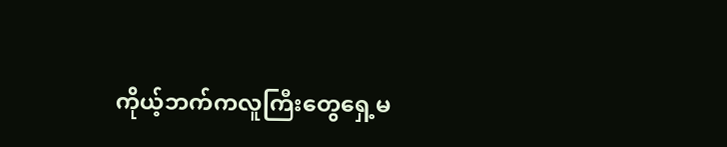ကိုယ့်ဘက်ကလူကြီးတွေရှေ့မ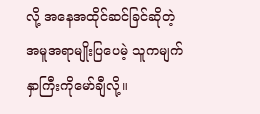လို့ အနေအထိုင်ဆင်ခြင်ဆိုတဲ့ အမူအရာမျိုးပြပေမဲ့ သူကမျက်နှာကြီးကိုမော်ချီလို့။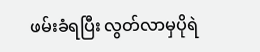ဖမ်းခံရပြီး လွတ်လာမှပိုရဲ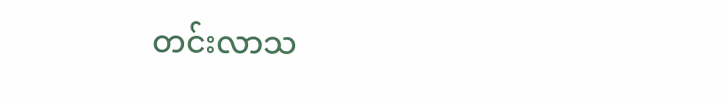တင်းလာသ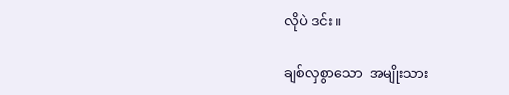လိုပဲ ဒင်း။

ချစ်လှစွာသော  အမျိုးသား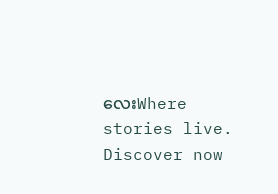လေးWhere stories live. Discover now